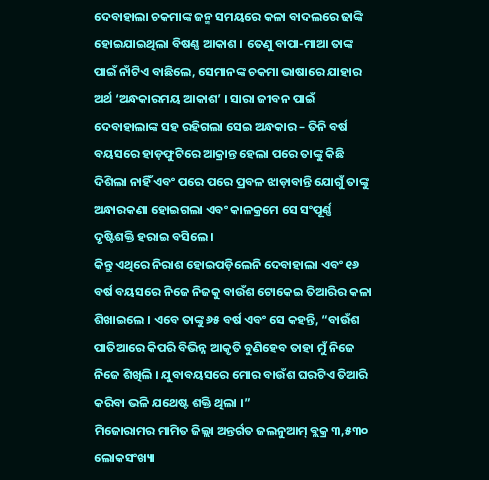ଦେବାହାଲା ଚକମାଙ୍କ ଜନ୍ମ ସମୟରେ କଳା ବାଦଲରେ ଢାଙ୍କି ହୋଇଯାଇଥିଲା ବିଷଣ୍ଣ ଆକାଶ । ତେଣୁ ବାପା-ମାଆ ତାଙ୍କ ପାଇଁ ନାଁଟିଏ ବାଛିଲେ, ସେମାନଙ୍କ ଚକମା ଭାଷାରେ ଯାହାର ଅର୍ଥ ‘ଅନ୍ଧକାରମୟ ଆକାଶ’ । ସାରା ଜୀବନ ପାଇଁ ଦେବାହାଲାଙ୍କ ସହ ରହିଗଲା ସେଇ ଅନ୍ଧକାର – ତିନି ବର୍ଷ ବୟସରେ ହାଡ଼ଫୁଟିରେ ଆକ୍ରାନ୍ତ ହେଲା ପରେ ତାଙ୍କୁ କିଛି ଦିଶିଲା ନାହିଁ ଏବଂ ପରେ ପରେ ପ୍ରବଳ ଝାଡ଼ାବାନ୍ତି ଯୋଗୁଁ ତାଙ୍କୁ ଅନ୍ଧାରକଣା ହୋଇଗଲା ଏବଂ କାଳକ୍ରମେ ସେ ସଂପୂର୍ଣ୍ଣ ଦୃଷ୍ଟିଶକ୍ତି ହରାଇ ବସିଲେ ।
କିନ୍ତୁ ଏଥିରେ ନିରାଶ ହୋଇପଡ଼ିଲେନି ଦେବାହାଲା ଏବଂ ୧୬ ବର୍ଷ ବୟସରେ ନିଜେ ନିଜକୁ ବାଉଁଶ ଟୋକେଇ ତିଆରିର କଳା ଶିଖାଇଲେ । ଏବେ ତାଙ୍କୁ ୬୫ ବର୍ଷ ଏବଂ ସେ କହନ୍ତି, “ବାଉଁଶ ପାତିଆରେ କିପରି ବିଭିନ୍ନ ଆକୃତି ବୁଣିହେବ ତାହା ମୁଁ ନିଜେ ନିଜେ ଶିଖିଲି । ଯୁବାବୟସରେ ମୋର ବାଉଁଶ ଘରଟିଏ ତିଆରି କରିବା ଭଳି ଯଥେଷ୍ଟ ଶକ୍ତି ଥିଲା ।”
ମିଜୋରାମର ମାମିତ ଜିଲ୍ଲା ଅନ୍ତର୍ଗତ ଜଲନୁଆମ୍ ବ୍ଲକ୍ର ୩,୫୩୦ ଲୋକସଂଖ୍ୟା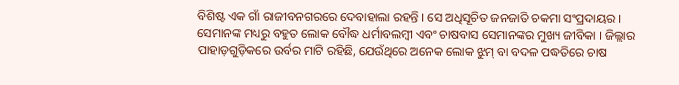ବିଶିଷ୍ଟ ଏକ ଗାଁ ରାଜୀବନଗରରେ ଦେବାହାଲା ରହନ୍ତି । ସେ ଅଧିସୂଚିତ ଜନଜାତି ଚକମା ସଂପ୍ରଦାୟର । ସେମାନଙ୍କ ମଧ୍ୟରୁ ବହୁତ ଲୋକ ବୌଦ୍ଧ ଧର୍ମାବଲମ୍ବୀ ଏବଂ ଚାଷବାସ ସେମାନଙ୍କର ମୁଖ୍ୟ ଜୀବିକା । ଜିଲ୍ଲାର ପାହାଡ଼ଗୁଡ଼ିକରେ ଉର୍ବର ମାଟି ରହିଛି, ଯେଉଁଥିରେ ଅନେକ ଲୋକ ଝୁମ୍ ବା ବଦଳ ପଦ୍ଧତିରେ ଚାଷ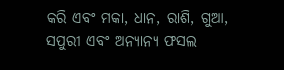କରି ଏବଂ ମକା, ଧାନ, ରାଶି, ଗୁଆ, ସପୁରୀ ଏବଂ ଅନ୍ୟାନ୍ୟ ଫସଲ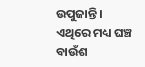ଉପୁଜାନ୍ତି । ଏଥିରେ ମଧ୍ୟ ଘଞ୍ଚ ବାଉଁଶ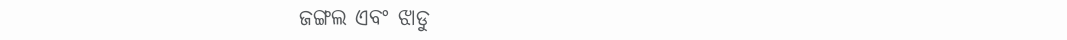ଜଙ୍ଗଲ ଏବଂ ଝାଡୁ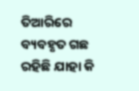ତିଆରିରେ ବ୍ୟବହୃତ ଗଛ ରହିଛି ଯାହା କି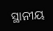ସ୍ଥାନୀୟ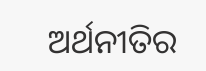ଅର୍ଥନୀତିର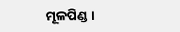ମୂଳପିଣ୍ଡ ।